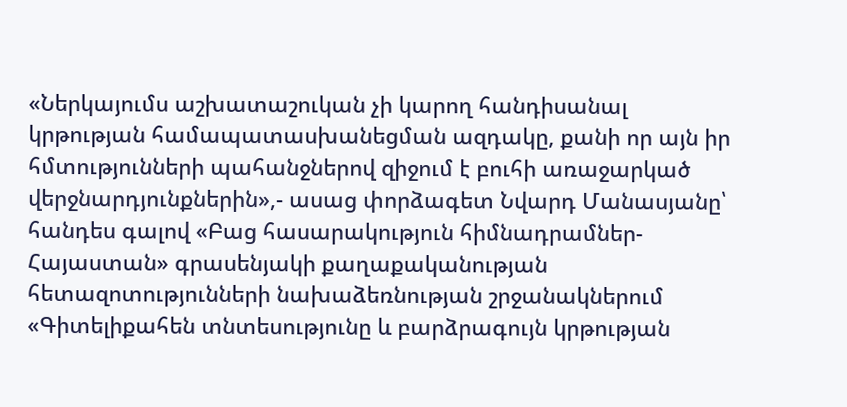«Ներկայումս աշխատաշուկան չի կարող հանդիսանալ կրթության համապատասխանեցման ազդակը, քանի որ այն իր հմտությունների պահանջներով զիջում է բուհի առաջարկած վերջնարդյունքներին»,- ասաց փորձագետ Նվարդ Մանասյանը՝ հանդես գալով «Բաց հասարակություն հիմնադրամներ-Հայաստան» գրասենյակի քաղաքականության հետազոտությունների նախաձեռնության շրջանակներում «Գիտելիքահեն տնտեսությունը և բարձրագույն կրթության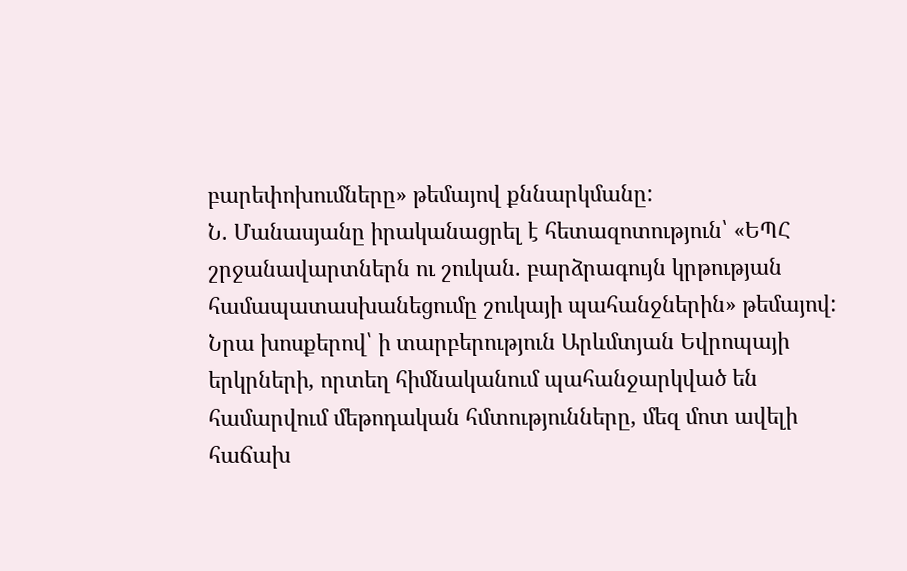բարեփոխումները» թեմայով քննարկմանը:
Ն. Մանասյանը իրականացրել է հետազոտություն՝ «ԵՊՀ շրջանավարտներն ու շուկան. բարձրագույն կրթության համապատասխանեցումը շուկայի պահանջներին» թեմայով: Նրա խոսքերով՝ ի տարբերություն Արևմտյան Եվրոպայի երկրների, որտեղ հիմնականում պահանջարկված են համարվում մեթոդական հմտությունները, մեզ մոտ ավելի հաճախ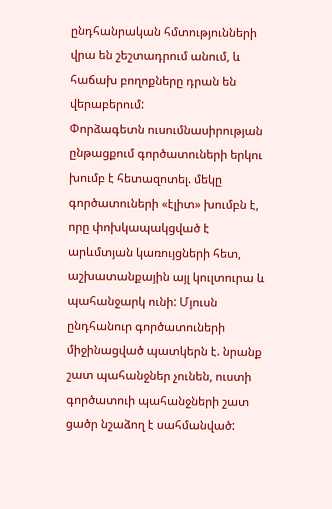ընդհանրական հմտությունների վրա են շեշտադրում անում, և հաճախ բողոքները դրան են վերաբերում:
Փորձագետն ուսումնասիրության ընթացքում գործատուների երկու խումբ է հետազոտել. մեկը գործատուների «էլիտ» խումբն է, որը փոխկապակցված է արևմտյան կառույցների հետ, աշխատանքային այլ կուլտուրա և պահանջարկ ունի: Մյուսն ընդհանուր գործատուների միջինացված պատկերն է. նրանք շատ պահանջներ չունեն, ուստի գործատուի պահանջների շատ ցածր նշաձող է սահմանված: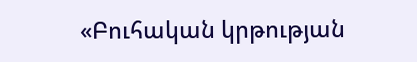«Բուհական կրթության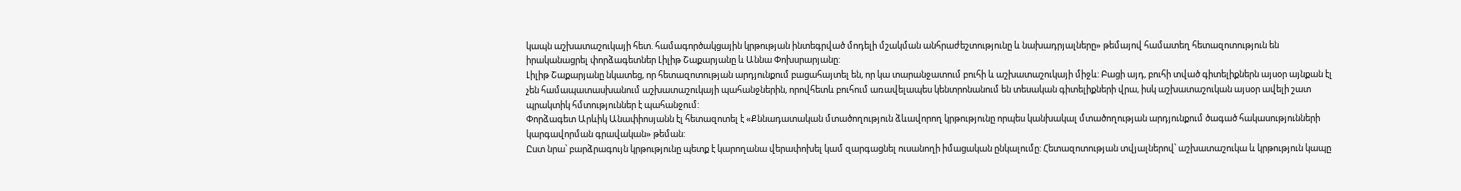կապն աշխատաշուկայի հետ. համագործակցային կրթության ինտեգրված մոդելի մշակման անհրաժեշտությունը և նախադրյալները» թեմայով համատեղ հետազոտություն են իրականացրել փորձագետներ Լիլիթ Շաքարյանը և Աննա Փոխսրարյանը:
Լիլիթ Շաքարյանը նկատեց, որ հետազոտության արդյունքում բացահայտել են, որ կա տարանջատում բուհի և աշխատաշուկայի միջև: Բացի այդ, բուհի տված գիտելիքներն այսօր այնքան էլ չեն համապատասխանում աշխատաշուկայի պահանջներին, որովհետև բուհում առավելապես կենտրոնանում են տեսական գիտելիքների վրա, իսկ աշխատաշուկան այսօր ավելի շատ պրակտիկ հմտություններ է պահանջում:
Փորձագետ Արևիկ Անափիոսյանն էլ հետազոտել է «Քննադատական մտածողություն ձևավորող կրթությունը որպես կանխակալ մտածողության արդյունքում ծագած հակասությունների կարգավորման գրավական» թեման:
Ըստ նրա՝ բարձրագույն կրթությունը պետք է կարողանա վերափոխել կամ զարգացնել ուսանողի իմացական ընկալումը: Հետազոտության տվյալներով՝ աշխատաշուկա և կրթություն կապը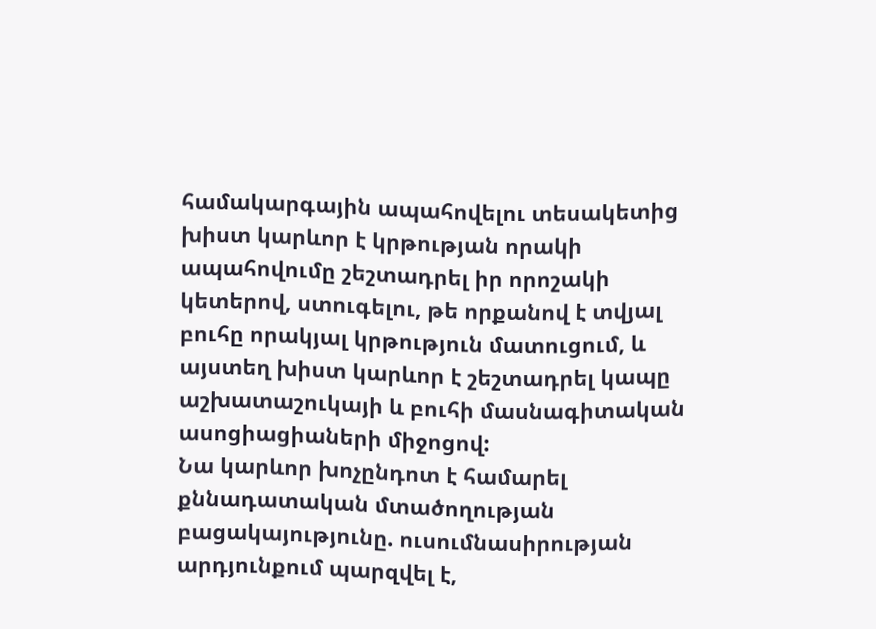համակարգային ապահովելու տեսակետից խիստ կարևոր է կրթության որակի ապահովումը շեշտադրել իր որոշակի կետերով, ստուգելու, թե որքանով է տվյալ բուհը որակյալ կրթություն մատուցում, և այստեղ խիստ կարևոր է շեշտադրել կապը աշխատաշուկայի և բուհի մասնագիտական ասոցիացիաների միջոցով:
Նա կարևոր խոչընդոտ է համարել քննադատական մտածողության բացակայությունը. ուսումնասիրության արդյունքում պարզվել է,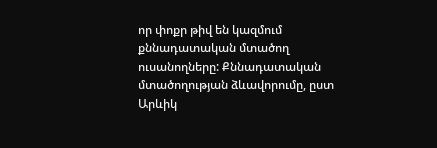որ փոքր թիվ են կազմում քննադատական մտածող ուսանողները: Քննադատական մտածողության ձևավորումը, ըստ Արևիկ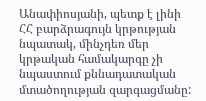Անափիոսյանի, պետք է լինի ՀՀ բարձրագույն կրթության նպատակ, մինչդեռ մեր կրթական համակարգը չի նպաստում քննադատական մտածողության զարգացմանը: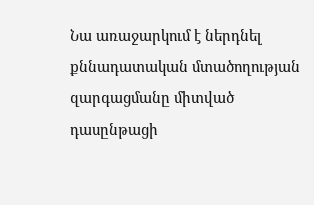Նա առաջարկում է ներդնել քննադատական մտածողության զարգացմանը միտված դասընթացի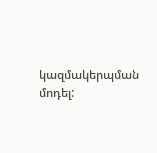կազմակերպման մոդել: